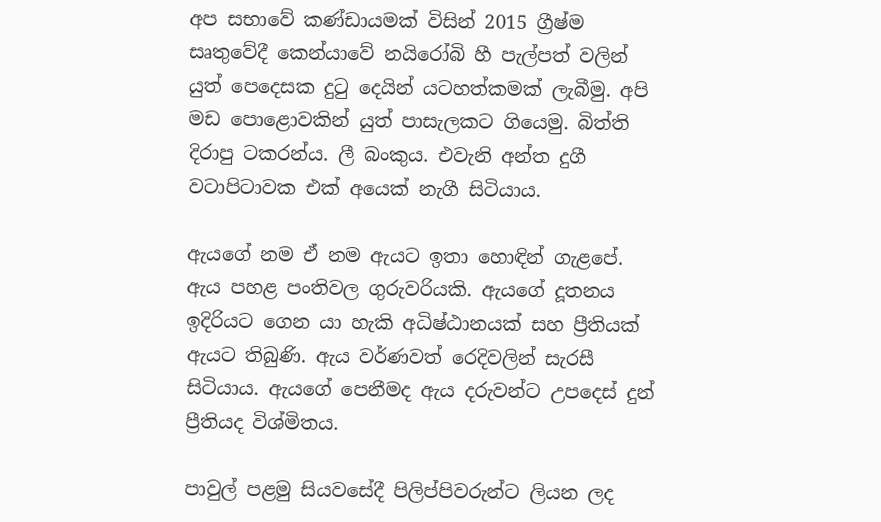අප සභාවේ කණ්ඩායමක් විසින් 2015 ග්‍රීෂ්ම සෘතුවේදී කෙන්යාවේ නයිරෝබි හී පැල්පත් වලින් යුත් පෙදෙසක දුටු දෙයින් යටහත්කමක් ලැබීමු. අපි මඩ පොළොවකින් යුත් පාසැලකට ගියෙමු. බිත්ති දිරාපු ටකරන්ය. ලී බංකුය. එවැනි අන්ත දුගී වටාපිටාවක එක් අයෙක් නැගී සිටියාය.

ඇයගේ නම ඒ නම ඇයට ඉතා හොඳින් ගැළපේ. ඇය පහළ පංතිවල ගුරුවරියකි. ඇයගේ දූතනය ඉදිරියට ගෙන යා හැකි අධිෂ්ඨානයක් සහ ප්‍රීතියක් ඇයට තිබුණි. ඇය වර්ණවත් රෙදිවලින් සැරසී සිටියාය. ඇයගේ පෙනීමද ඇය දරුවන්ට උපදෙස් දුන් ප්‍රීතියද විශ්මිතය.

පාවුල් පළමු සියවසේදී පිලිප්පිවරුන්ට ලියන ලද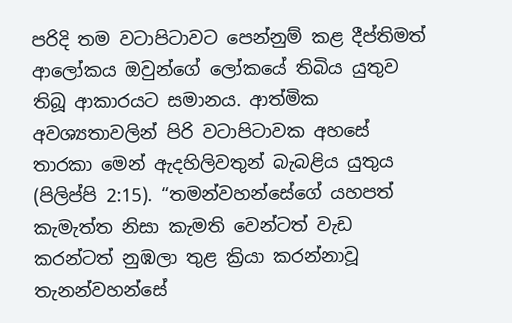පරිදි තම වටාපිටාවට පෙන්නුම් කළ දීප්තිමත් ආලෝකය ඔවුන්ගේ ලෝකයේ තිබිය යුතුව තිබූ ආකාරයට සමානය. ආත්මික අවශ්‍යතාවලින් පිරි වටාපිටාවක අහසේ තාරකා මෙන් ඇදහිලිවතුන් බැබළිය යුතුය (පිලිප්පි 2:15). “තමන්වහන්සේගේ යහපත් කැමැත්ත නිසා කැමති වෙන්ටත් වැඩ කරන්ටත් නුඹලා තුළ ක්‍රියා කරන්නාවූ තැනන්වහන්සේ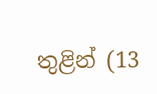තුළින් (13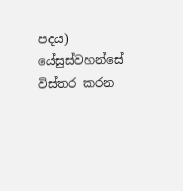පදය) යේසුස්වහන්සේ විස්තර කරන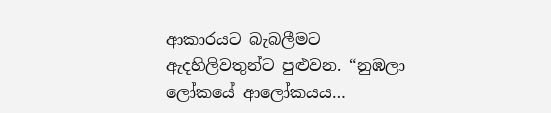ආකාරයට බැබලීමට ඇදහිලිවතුන්ට පුළුවන. “නුඹලා ලෝකයේ ආලෝකයය…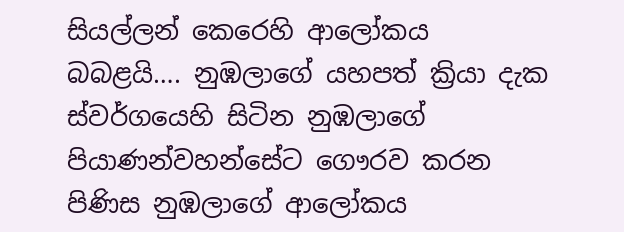සියල්ලන් කෙරෙහි ආලෝකය බබළයි…. නුඹලාගේ යහපත් ක්‍රියා දැක ස්වර්ගයෙහි සිටින නුඹලාගේ පියාණන්වහන්සේට ගෞරව කරන පිණිස නුඹලාගේ ආලෝකය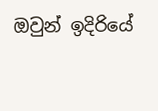ඔවුන් ඉදිරියේ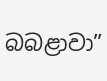බබළාවා”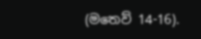(මතෙව් 14-16).